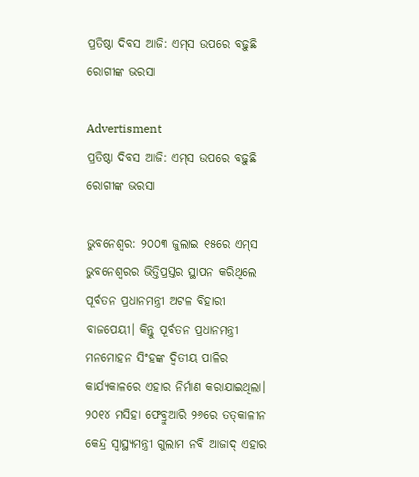ପ୍ରତିଷ୍ଠା ଦିବସ ଆଜି: ଏମ୍‌ସ ଉପରେ ବଢ଼ୁଛି ରୋଗୀଙ୍କ ଭରସା

Advertisment
ପ୍ରତିଷ୍ଠା ଦିବସ ଆଜି: ଏମ୍‌ସ ଉପରେ ବଢ଼ୁଛି ରୋଗୀଙ୍କ ଭରସା

ଭୁବନେଶ୍ବର: ୨୦୦୩ ଜୁଲାଇ ୧୫ରେ ଏମ୍‌ସ ଭୁବନେଶ୍ବରର ଭିତ୍ତିପ୍ରସ୍ତର ସ୍ଥାପନ କରିଥିଲେ ପୂର୍ବତନ ପ୍ରଧାନମନ୍ତ୍ରୀ ଅଟଳ ବିହାରୀ ବାଜପେୟୀ। କିନ୍ତୁ ପୂର୍ବତନ ପ୍ରଧାନମନ୍ତ୍ରୀ ମନମୋହନ ସିଂହଙ୍କ ଦ୍ବିତୀୟ ପାଳିର କାର୍ଯ୍ୟକାଳରେ ଏହାର ନିର୍ମାଣ କରାଯାଇଥିଲା। ୨୦୧୪ ମସିହା ଫେବ୍ରୁଆରି ୨୬ରେ ତତ୍‌କାଳୀନ କେନ୍ଦ୍ର ସ୍ବାସ୍ଥ୍ୟମନ୍ତ୍ରୀ ଗୁଲାମ ନବି ଆଜାଦ୍‌ ଏହାର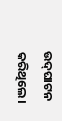ଉଦ୍‌ଘାଟନ କରିଥିଲେ।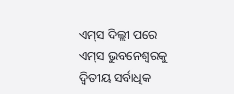ଏମ୍‌ସ ଦିଲ୍ଲୀ ପରେ ଏମ୍‌ସ ଭୁବନେଶ୍ବରକୁ ଦ୍ବିତୀୟ ସର୍ବାଧିକ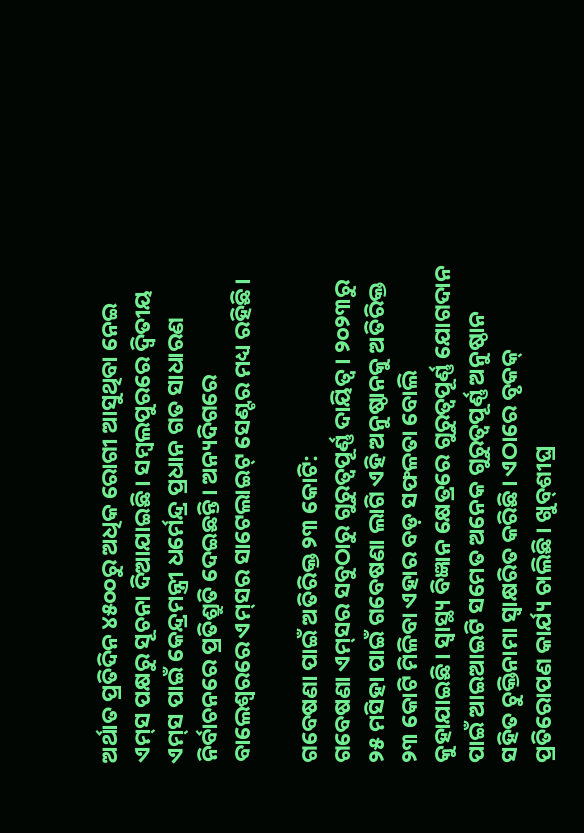ଅର୍ଥାତ ପ୍ରତିଦିନ ୪୫୦୦ରୁ ଅଧିକ ରୋଗୀ ଆସୁଥିବା ନେଇ ଏମ୍‌ସ ପକ୍ଷରୁ ସୂଚନା ଦିଆଯାଇଛି। ସମ୍ବଲପୁରରେ ଦ୍ବିତୀୟ ଏମ୍‌ସ ପାଇଁ କେନ୍ଦ୍ରମନ୍ତ୍ରୀ ଧର୍ମେନ୍ଦ୍ର ପ୍ରଧାନ ଗତ ସାଧାରଣ ନିର୍ବାଚନରେ ପ୍ରତିଶ୍ରୁତି ଦେଇଛନ୍ତି। ଅନ୍ୟଦିଗରେ ବାଲେଶ୍ବରରେ ଏମ୍‌ସର ସାଟେଲାଇଟ୍‌ ସେଣ୍ଟର ମଧ୍ୟ ରହିଛି।

ଗବେଷଣା ପାଇଁ ଅତିରିକ୍ତ ୨୩ କୋଟି:
ଗବେଷଣା ଏମ୍‌ସର ସବୁଠାରୁ ଗୁରୁତ୍ବପୂର୍ଣ୍ଣ ଦାୟିତ୍ବ। ୨୦୨୩ରୁ ୨୫ ମସିହା ପାଇଁ ଗବେଷଣା ଲାଗି ଏହି ଅନୁଷ୍ଠାନକୁ ଅତିରିକ୍ତ ୨୩ କୋଟି ମିଳିବା ଏହାର ବଡ଼ ସଫଳତା ବୋଲି କୁହାଯାଇଛି। ସ୍ବାସ୍ଥ୍ୟ ବିଜ୍ଞାନ କ୍ଷେତ୍ରରେ ଗୁରୁତ୍ବପୂର୍ଣ୍ଣ ଯୋଗଦାନ ପାଇଁ ଆଇଆଇଟି ସମେତ ଅନେକ ଗୁରୁତ୍ବପୂର୍ଣ୍ଣ ଅନୁଷ୍ଠାନ ସହିତ ଚୁକ୍ତିନାମା ସ୍ବାକ୍ଷରିତ କରିଛି। ଏଠାରେ ବୃକକ୍‌ ପ୍ରତିରୋପଣ କାର୍ଯ୍ୟ ଚାଲିଛି। ଖୁବ୍‌ଶୀଘ୍ର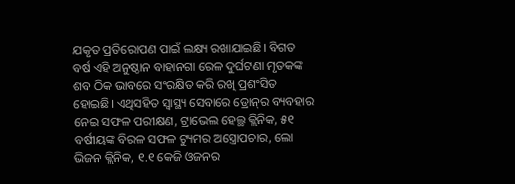ଯକୃତ ପ୍ରତିରୋପଣ ପାଇଁ ଲକ୍ଷ୍ୟ ରଖାଯାଇଛି। ବିଗତ ବର୍ଷ ଏହି ଅନୁଷ୍ଠାନ ବାହାନଗା ରେଳ ଦୁର୍ଘଟଣା ମୃତକଙ୍କ ଶବ ଠିକ ଭାବରେ ସଂରକ୍ଷିତ କରି ରଖି ପ୍ରଶଂସିତ ହୋଇଛି। ଏଥିସହିତ ସ୍ବାସ୍ଥ୍ୟ ସେବାରେ ଡ୍ରୋନ୍‌ର ବ୍ୟବହାର ନେଇ ସଫଳ ପରୀକ୍ଷଣ, ଟ୍ରାଭେଲ ହେଲ୍ଥ କ୍ଲିନିକ, ୫୧ ବର୍ଷୀୟଙ୍କ ବିରଳ ସଫଳ ଟ୍ୟୁମର ଅସ୍ତ୍ରୋପଚାର, ଲୋ ଭିଜନ କ୍ଲିନିକ, ୧.୧ କେଜି ଓଜନର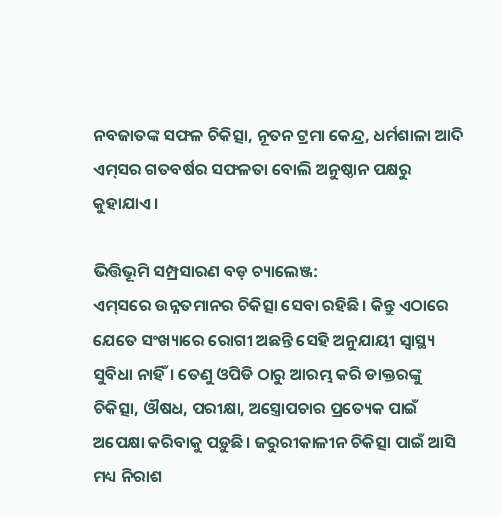ନବଜାତଙ୍କ ସଫଳ ଚିକିତ୍ସା, ନୂତନ ଟ୍ରମା କେନ୍ଦ୍ର, ଧର୍ମଶାଳା ଆଦି ଏମ୍‌ସର ଗତବର୍ଷର ସଫଳତା ବୋଲି ଅନୁଷ୍ଠାନ ପକ୍ଷରୁ କୁହାଯାଏ।

ଭିତ୍ତିଭୂମି ସମ୍ପ୍ରସାରଣ ବଡ଼ ଚ୍ୟାଲେଞ୍ଜ:
ଏମ୍‌ସରେ ଉନ୍ନତମାନର ଚିକିତ୍ସା ସେବା ରହିଛି। କିନ୍ତୁ ଏଠାରେ ଯେତେ ସଂଖ୍ୟାରେ ରୋଗୀ ଅଛନ୍ତି ସେହି ଅନୁଯାୟୀ ସ୍ବାସ୍ଥ୍ୟ ସୁବିଧା ନାହିଁ। ତେଣୁ ଓପିଡି ଠାରୁ ଆରମ୍ଭ କରି ଡାକ୍ତରଙ୍କୁ ଚିକିତ୍ସା, ଔଷଧ, ପରୀକ୍ଷା, ଅସ୍ତ୍ରୋପଚାର ପ୍ରତ୍ୟେକ ପାଇଁ ଅପେକ୍ଷା କରିବାକୁ ପଡ଼ୁଛି। ଜରୁରୀକାଳୀନ ଚିକିତ୍ସା ପାଇଁ ଆସି ମଧ୍ୟ ନିରାଶ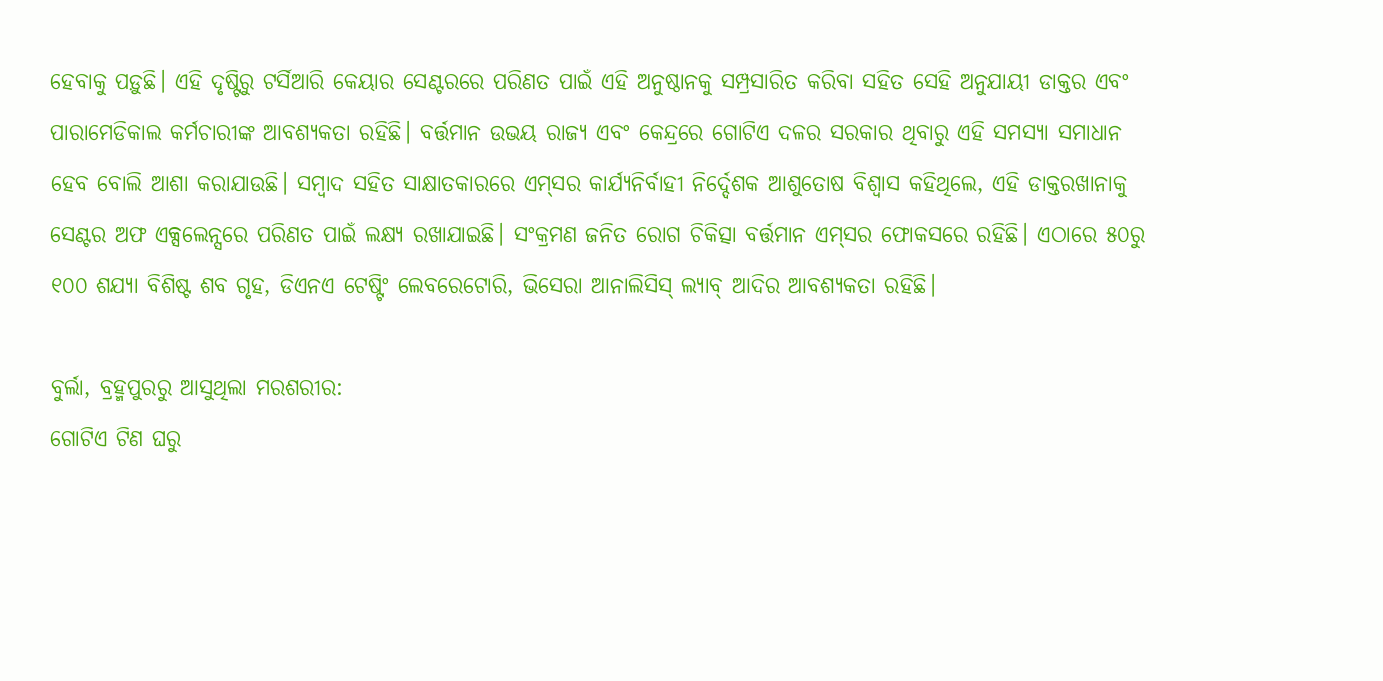ହେବାକୁ ପଡ଼ୁଛି। ଏହି ଦୃଷ୍ଟିରୁ ଟର୍ସିଆରି କେୟାର ସେଣ୍ଟରରେ ପରିଣତ ପାଇଁ ଏହି ଅନୁଷ୍ଠାନକୁ ସମ୍ପ୍ରସାରିତ କରିବା ସହିତ ସେହି ଅନୁଯାୟୀ ଡାକ୍ତର ଏବଂ ପାରାମେଡିକାଲ କର୍ମଚାରୀଙ୍କ ଆବଶ୍ୟକତା ରହିଛି। ବର୍ତ୍ତମାନ ଉଭୟ ରାଜ୍ୟ ଏବଂ କେନ୍ଦ୍ରରେ ଗୋଟିଏ ଦଳର ସରକାର ଥିବାରୁ ଏହି ସମସ୍ୟା ସମାଧାନ ହେବ ବୋଲି ଆଶା କରାଯାଉଛି। ସମ୍ବାଦ ସହିତ ସାକ୍ଷାତକାରରେ ଏମ୍‌ସର କାର୍ଯ୍ୟନିର୍ବାହୀ ନିର୍ଦ୍ଦେଶକ ଆଶୁତୋଷ ବିଶ୍ବାସ କହିଥିଲେ, ଏହି ଡାକ୍ତରଖାନାକୁ ସେଣ୍ଟର ଅଫ ଏକ୍ସଲେନ୍ସରେ ପରିଣତ ପାଇଁ ଲକ୍ଷ୍ୟ ରଖାଯାଇଛି। ସଂକ୍ରମଣ ଜନିତ ରୋଗ ଚିକିତ୍ସା ବର୍ତ୍ତମାନ ଏମ‌୍‌ସର ଫୋକସରେ ରହିଛି। ଏଠାରେ ୫୦ରୁ ୧୦୦ ଶଯ୍ୟା ବିଶିଷ୍ଟ ଶବ ଗୃହ, ଡିଏନଏ ଟେଷ୍ଟିଂ ଲେବରେଟୋରି, ଭିସେରା ଆନାଲିସିସ୍‌ ଲ୍ୟାବ୍‌ ଆଦିର ଆବଶ୍ୟକତା ରହିଛି।

ବୁର୍ଲା, ବ୍ରହ୍ମପୁରରୁ ଆସୁଥିଲା ମରଶରୀର:
ଗୋଟିଏ ଟିଣ ଘରୁ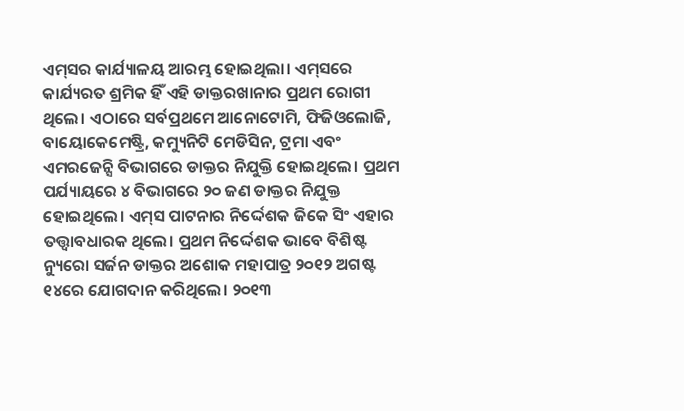ଏମ୍‌ସର କାର୍ଯ୍ୟାଳୟ ଆରମ୍ଭ ହୋଇଥିଲା। ଏମ୍‌ସରେ କାର୍ଯ୍ୟରତ ଶ୍ରମିକ ହିଁ ଏହି ଡାକ୍ତରଖାନାର ପ୍ରଥମ ରୋଗୀ ଥିଲେ। ଏଠାରେ ସର୍ବପ୍ରଥମେ ଆନୋଟୋମି, ଫିଜିଓଲୋଜି, ବାୟୋକେମେଷ୍ଟ୍ରି, କମ୍ୟୁନିଟି ମେଡିସିନ, ଟ୍ରମା ଏବଂ ଏମରଜେନ୍ସି ବିଭାଗରେ ଡାକ୍ତର ନିଯୁକ୍ତି ହୋଇଥିଲେ। ପ୍ରଥମ ପର୍ଯ୍ୟାୟରେ ୪ ବିଭାଗରେ ୨୦ ଜଣ ଡାକ୍ତର ନିଯୁକ୍ତ ହୋଇଥିଲେ। ଏମ୍‌ସ ପାଟନାର ନିର୍ଦ୍ଦେଶକ ଜିକେ ସିଂ ଏହାର ତତ୍ତ୍ବାବଧାରକ ଥିଲେ। ପ୍ରଥମ ନିର୍ଦ୍ଦେଶକ ଭାବେ ବିଶିଷ୍ଟ ନ୍ୟୁରୋ ସର୍ଜନ ଡାକ୍ତର ଅଶୋକ ମହାପାତ୍ର ୨୦୧୨ ଅଗଷ୍ଟ ୧୪ରେ ଯୋଗଦାନ କରିଥିଲେ। ୨୦୧୩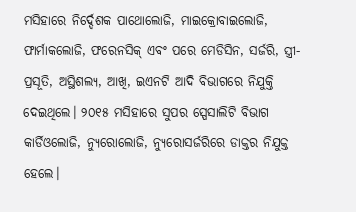ମସିହାରେ ନିର୍ଦ୍ଦେଶକ ପାଥୋଲୋଜି, ମାଇକ୍ରୋବାଇଲୋଜି, ଫାର୍ମାକଲୋଜି, ଫରେନସିକ‌୍ ଏବଂ ପରେ ମେଡିସିନ, ସର୍ଜରି, ସ୍ତ୍ରୀ-ପ୍ରସୂତି, ଅସ୍ଥିଶଲ୍ୟ, ଆଖି, ଇଏନଟି ଆଦି ବିଭାଗରେ ନିଯୁକ୍ତି ଦେଇଥିଲେ। ୨୦୧୫ ମସିହାରେ ସୁପର ସ୍ପେସାଲିଟି ବିଭାଗ କାର୍ଡିଓଲୋଜି, ନ୍ୟୁରୋଲୋଜି, ନ୍ୟୁରୋସର୍ଜରିରେ ଡାକ୍ତର ନିଯୁକ୍ତ ହେଲେ।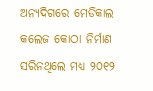ଅନ୍ୟଦିଗରେ ମେଡିକାଲ କଲେଜ କୋଠା ନିର୍ମାଣ ସରିନଥିଲେ ମଧ୍ୟ ୨୦୧୨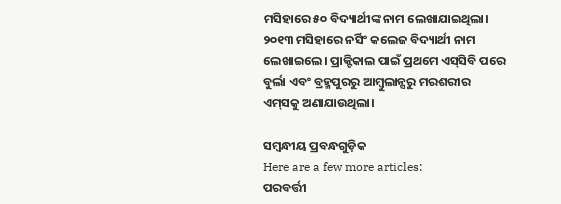ମସିହାରେ ୫୦ ବିଦ୍ୟାର୍ଥୀଙ୍କ ନାମ ଲେଖାଯାଇଥିଲା। ୨୦୧୩ ମସିହାରେ ନର୍ସିଂ କଲେଜ ବିଦ୍ୟାର୍ଥୀ ନାମ ଲେଖାଇଲେ। ପ୍ରାକ୍ଟିକାଲ ପାଇଁ ପ୍ରଥମେ ଏସ୍‌ସିବି ପରେ ବୁର୍ଲା ଏବଂ ବ୍ରହ୍ମପୁରରୁ ଆମ୍ବୁଲାନ୍ସରୁ ମରଶରୀର ଏମ୍‌ସକୁ ଅଣାଯାଉଥିଲା।

ସମ୍ବନ୍ଧୀୟ ପ୍ରବନ୍ଧଗୁଡ଼ିକ
Here are a few more articles:
ପରବର୍ତ୍ତୀ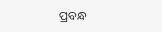ପ୍ରବନ୍ଧ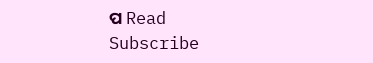ପ Read
Subscribe